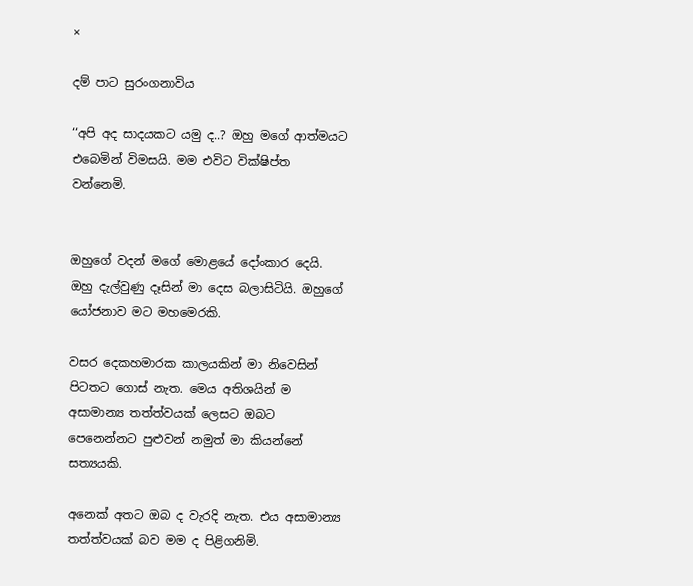×

දම් පාට සුරංගනාවිය

‘‘අපි අද සාදයකට යමු ද..? ඔහු මගේ ආත්මයට එබෙමින් විමසයි. මම එවිට වික්ෂිප්ත වන්නෙමි.


ඔහුගේ වදන් මගේ මොළයේ දෝංකාර දෙයි. ඔහු දැල්වුණු දෑසින් මා දෙස බලාසිටියි. ඔහුගේ යෝජනාව මට මහමෙරකි.

වසර දෙකහමාරක කාලයකින් මා නිවෙසින් පිටතට ගොස් නැත. මෙය අතිශයින් ම අසාමාන්‍ය තත්ත්වයක් ලෙසට ඔබට පෙනෙන්නට පුළුවන් නමුත් මා කියන්නේ සත්‍යයකි.

අනෙක් අතට ඔබ ද වැරදි නැත. එය අසාමාන්‍ය තත්ත්වයක් බව මම ද පිළිගනිමි.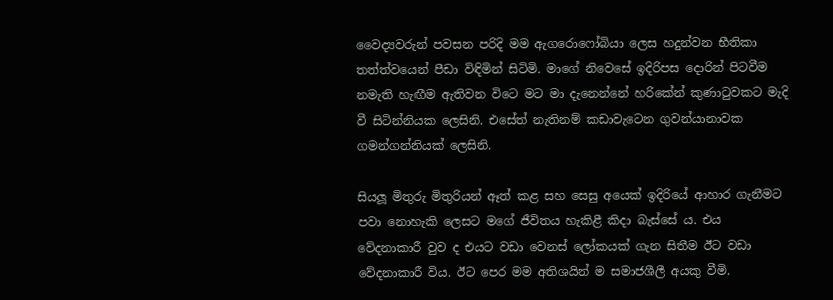වෛද්‍යවරුන් පවසන පරිදි මම ඇගරොෆෝබියා ලෙස හදුන්වන භීතිකා තත්ත්වයෙන් පීඩා විඳිමින් සිටිමි. මාගේ නිවෙසේ ඉදිරිපස දොරින් පිටවීම නමැති හැඟීම ඇතිවන විටෙ මට මා දැනෙන්නේ හරිකේන් කුණාටුවකට මැදි වී සිටින්නියක ලෙසිනි. එසේත් නැතිනම් කඩාවැටෙන ගුවන්යානාවක ගමන්ගන්නියක් ලෙසිනි.

සියලූ මිතුරු මිතුරියන් ඈත් කළ සහ සෙසු අයෙක් ඉදිරියේ ආහාර ගැනීමට පවා නොහැකි ලෙසට මගේ ජීවිතය හැකිළී කිදා බැස්සේ ය. එය වේදනාකාරී වුව ද එයට වඩා වෙනස් ලෝකයක් ගැන සිතීම ඊට වඩා වේදනාකාරී විය. ඊට පෙර මම අතිශයින් ම සමාජශීලී අයකු වීමි.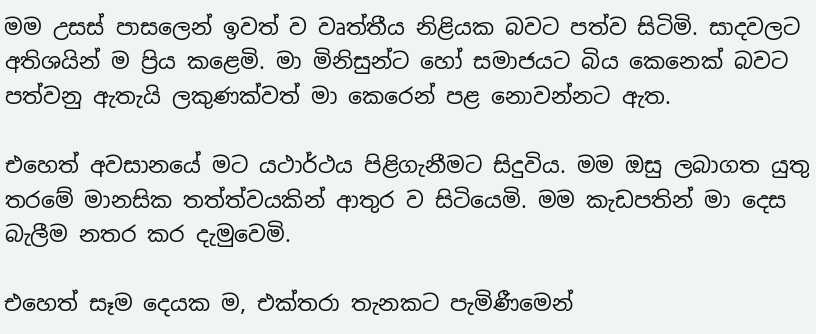මම උසස් පාසලෙන් ඉවත් ව වෘත්තීය නිළියක බවට පත්ව සිටිමි. සාදවලට අතිශයින් ම ප්‍රිය කළෙමි. මා මිනිසුන්ට හෝ සමාජයට බිය කෙනෙක් බවට පත්වනු ඇතැයි ලකුණක්වත් මා කෙරෙන් පළ නොවන්නට ඇත.

එහෙත් අවසානයේ මට යථාර්ථය පිළිගැනීමට සිදුවිය. මම ඔසු ලබාගත යුතු තරමේ මානසික තත්ත්වයකින් ආතුර ව සිටියෙමි. මම කැඩපතින් මා දෙස බැලීම නතර කර දැමුවෙමි.

එහෙත් සෑම දෙයක ම, එක්තරා තැනකට පැමිණීමෙන්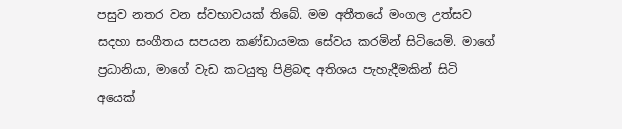පසුව නතර වන ස්වභාවයක් තිබේ. මම අතීතයේ මංගල උත්සව සදහා සංගීතය සපයන කණ්ඩායමක සේවය කරමින් සිටියෙමි. මාගේ ප්‍රධානියා, මාගේ වැඩ කටයුතු පිළිබඳ අතිශය පැහැදීමකින් සිටි අයෙක්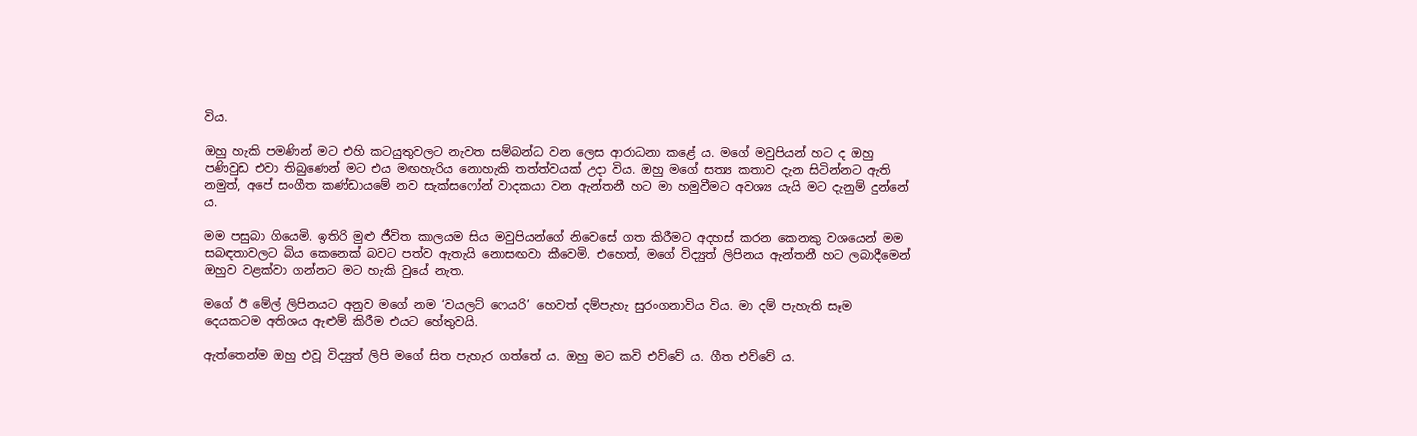විය.

ඔහු හැකි පමණින් මට එහි කටයුතුවලට නැවත සම්බන්ධ වන ලෙස ආරාධනා කළේ ය. මගේ මවුපියන් හට ද ඔහු පණිවුඩ එවා තිබුණෙන් මට එය මඟහැරිය නොහැකි තත්ත්වයක් උදා විය. ඔහු මගේ සත්‍ය කතාව දැන සිටින්නට ඇති නමුත්, අපේ සංගීත කණ්ඩායමේ නව සැක්සෆෝන් වාදකයා වන ඇන්තනී හට මා හමුවීමට අවශ්‍ය යැයි මට දැනුම් දුන්නේ ය.

මම පසුබා ගියෙමි. ඉතිරි මුළු ජීවිත කාලයම සිය මවුපියන්ගේ නිවෙසේ ගත කිරීමට අදහස් කරන කෙනකු වශයෙන් මම සබඳතාවලට බිය කෙනෙක් බවට පත්ව ඇතැයි නොසඟවා කීවෙමි. එහෙත්, මගේ විද්‍යුත් ලිපිනය ඇන්තනී හට ලබාදීමෙන් ඔහුව වළක්වා ගන්නට මට හැකි වුයේ නැත.

මගේ ඊ මේල් ලිපිනයට අනුව මගේ නම ‘වයලට් ෆෙයරි’ හෙවත් දම්පැහැ සුරංගනාවිය විය. මා දම් පැහැති සෑම දෙයකටම අතිශය ඇළුම් කිරීම එයට හේතුවයි.

ඇත්තෙන්ම ඔහු එවූ විද්‍යුත් ලිපි මගේ සිත පැහැර ගත්තේ ය. ඔහු මට කවි එව්වේ ය. ගීත එව්වේ ය.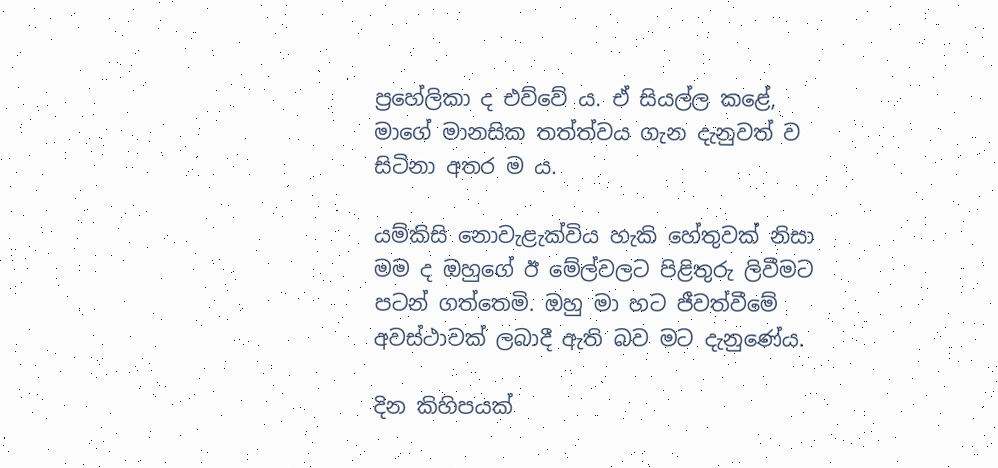ප්‍රහේලිකා ද එව්වේ ය. ඒ සියල්ල කළේ, මාගේ මානසික තත්ත්වය ගැන දැනුවත් ව සිටිනා අතර ම ය.

යම්කිසි නොවැළැක්විය හැකි හේතුවක් නිසා මම ද ඔහුගේ ඊ මේල්වලට පිළිතුරු ලිවීමට පටන් ගත්තෙමි. ඔහු මා හට ජීවත්වීමේ අවස්ථාවක් ලබාදී ඇති බව මට දැනුණේය.

දින කිහිපයක්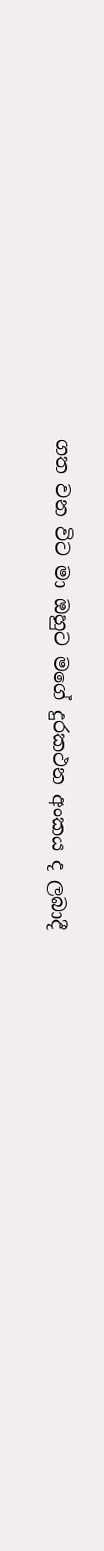ගත වන විට මා ඔහුට මගේ දුරකථන අංකය ද ලබාදී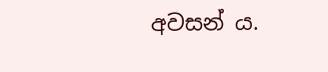අවසන් ය.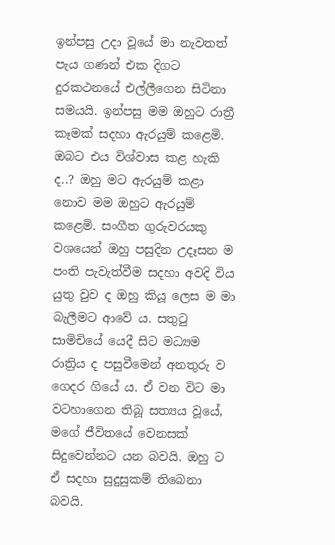ඉන්පසු උදා වූයේ මා නැවතත් පැය ගණන් එක දිගට දුරකථනයේ එල්ලීගෙන සිටිනා සමයයි. ඉන්පසු මම ඔහුට රාත්‍රී කෑමක් සදහා ඇරයුම් කළෙමි. ඔබට එය විශ්වාස කළ හැකි ද..? ඔහු මට ඇරයුම් කළා නොව මම ඔහුට ඇරයුම් කළෙමි. සංගීත ගුරුවරයකු වශයෙන් ඔහු පසුදින උදෑසන ම පංති පැවැත්වීම සදහා අවදි විය යුතු වුව ද ඔහු කියූ ලෙස ම මා බැලීමට ආවේ ය. සතුටු සාමිචියේ යෙදී සිට මධ්‍යම රාත්‍රිය ද පසුවීමෙන් අනතුරු ව ගෙදර ගියේ ය. ඒ වන විට මා වටහාගෙන තිබූ සත්‍යය වූයේ, මගේ ජීවිතයේ වෙනසක් සිදුවෙන්නට යන බවයි. ඔහු ට ඒ සදහා සුදුසුකම් තිබෙනා බවයි.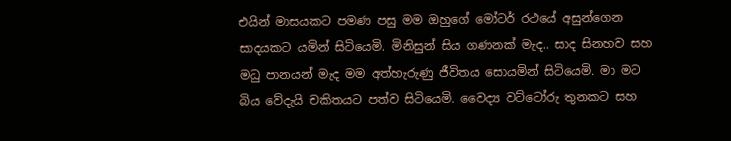එයින් මාසයකට පමණ පසු මම ඔහුගේ මෝටර් රථයේ අසුන්ගෙන සාදයකට යමින් සිටියෙමි. මිනිසුන් සිය ගණනක් මැද.. සාද සිනහව සහ මධු පානයන් මැද මම අත්හැරුණු ජීවිතය සොයමින් සිටියෙමි. මා මට බිය වේදැයි චකිතයට පත්ව සිටියෙමි. වෛද්‍ය වට්ටෝරු තුනකට සහ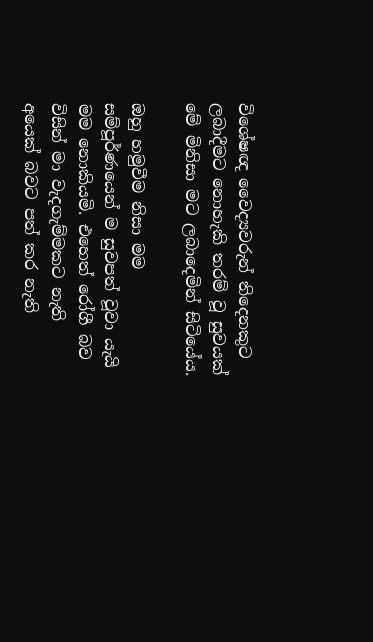විශේෂඥ වෛද්‍යවරුන් තිදෙනකුට ලබාදීමට නොහැකි තරම් වූ සුවයක් මේ මිනිසා මට ලබාදෙමින් සිටියේය.

ඔහු හමුවීම නිසා මම සම්පූර්ණයෙන් ම සුවපත් වූවා යැයි මම නොකියමි. එහෙත් රෝගී බව විසින් මා වැදගැම්මකට නැති අයෙක් බවට පත් කර නැති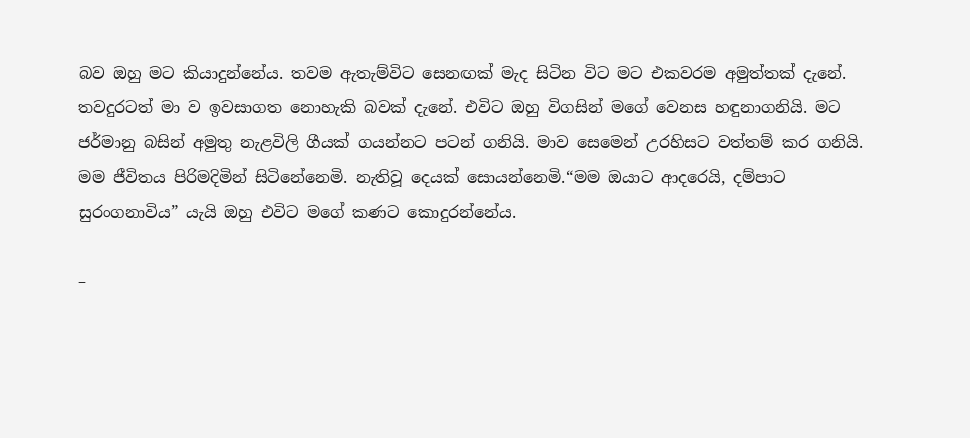බව ඔහු මට කියාදුන්නේය. තවම ඇතැම්විට සෙනඟක් මැද සිටින විට මට එකවරම අමුත්තක් දැනේ. තවදුරටත් මා ව ඉවසාගත නොහැකි බවක් දැනේ. එවිට ඔහු විගසින් මගේ වෙනස හඳුනාගනියි. මට ජර්මානු බසින් අමුතු නැළවිලි ගීයක් ගයන්නට පටන් ගනියි. මාව සෙමෙන් උරහිසට වත්තම් කර ගනියි. මම ජීවිතය පිරිමදිමින් සිටිනේනෙමි. නැතිවූ දෙයක් සොයන්නෙමි.“මම ඔයාට ආදරෙයි, දම්පාට සුරංගනාවිය” යැයි ඔහු එවිට මගේ කණට කොදුරන්නේය.

–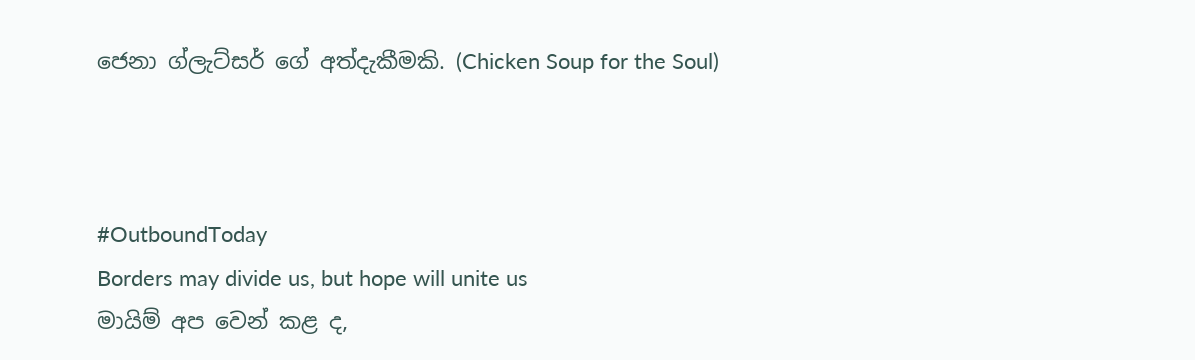ජෙනා ග්ලැට්සර් ගේ අත්දැකීමකි. (Chicken Soup for the Soul)



#OutboundToday
Borders may divide us, but hope will unite us
මායිම් අප වෙන් කළ ද,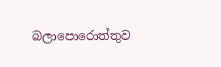බලාපොරොත්තුව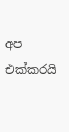අප එක්කරයි